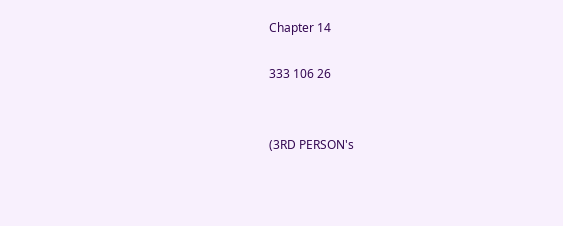Chapter 14

333 106 26


(3RD PERSON's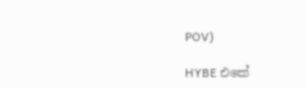POV)

HYBE එකේ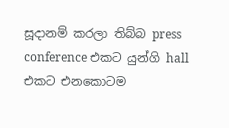සූදානම් කරලා තිබ්බ press conference එකට යුන්ගි hall එකට එනකොටම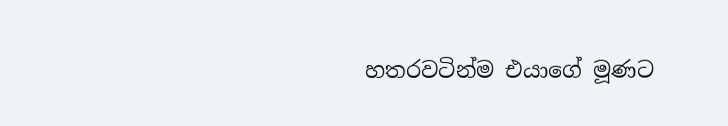හතරවටින්ම එයාගේ මූණට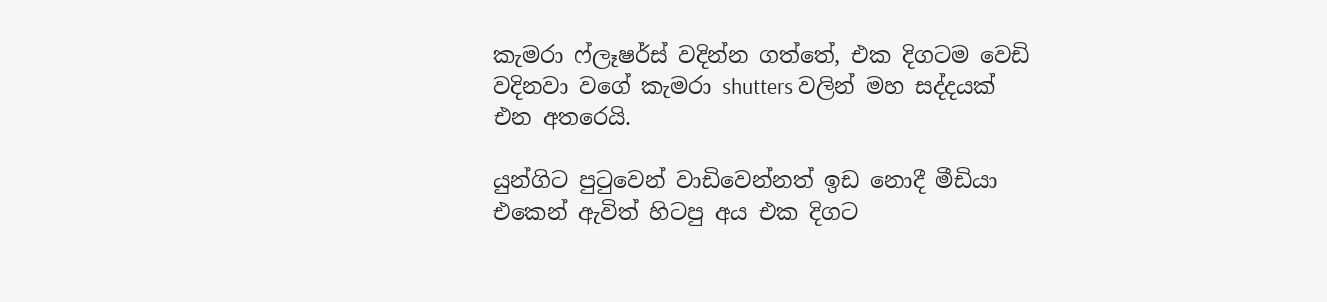කැමරා ෆ්ලෑෂර්ස් වදින්න ගත්තේ, එක දිගටම වෙඩි වදිනවා වගේ කැමරා shutters වලින් මහ සද්දයක් එන අතරෙයි.

යුන්ගිට පුටුවෙන් වාඩිවෙන්නත් ඉඩ නොදී මීඩියා එකෙන් ඇවිත් හිටපු අය එක දිගට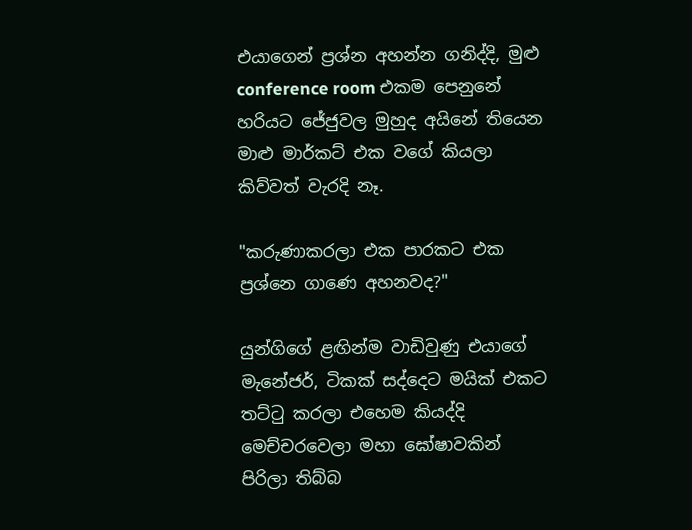එයාගෙන් ප්‍රශ්න අහන්න ගනිද්දි, මුළු conference room එකම පෙනුනේ හරියට ජේජුවල මුහුද අයිනේ තියෙන මාළු මාර්කට් එක වගේ කියලා කිව්වත් වැරදි නෑ.

"කරුණාකරලා එක පාරකට එක ප්‍රශ්නෙ ගාණෙ අහනවද?"

යුන්ගිගේ ළඟින්ම වාඩිවුණු එයාගේ මැනේජර්, ටිකක් සද්දෙට මයික් එකට තට්ටු කරලා එහෙම කියද්දි මෙච්චරවෙලා මහා ඝෝෂාවකින් පිරිලා තිබ්බ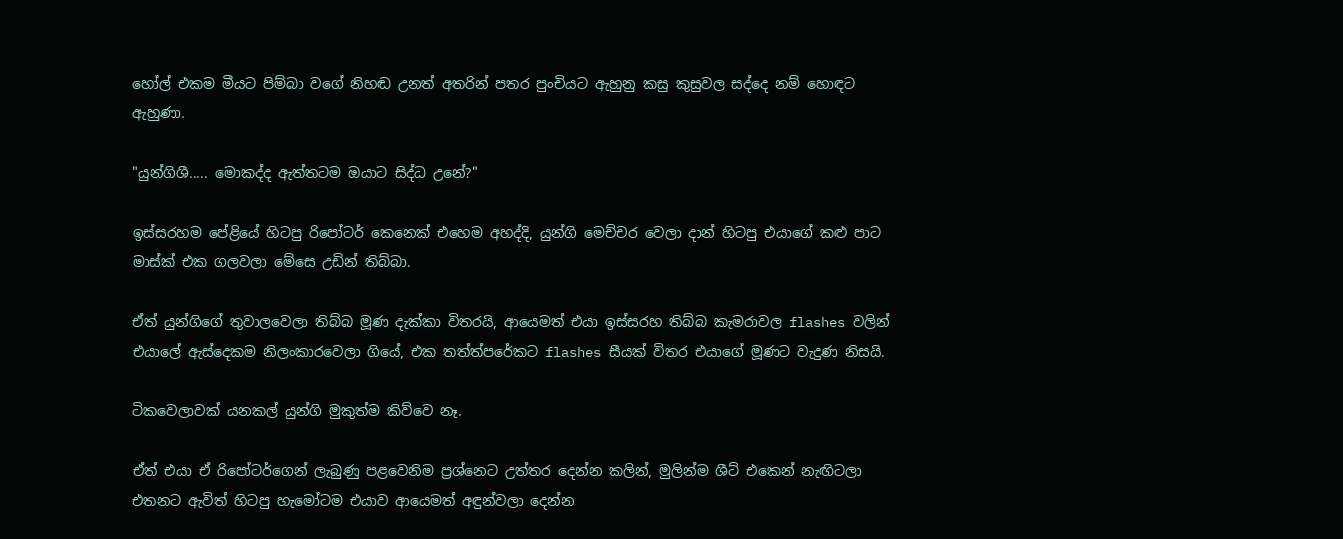හෝල් එකම මීයට පිම්බා වගේ නිහඬ උනත් අතරින් පතර පුංචියට ඇහුනු කසු කුසුවල සද්දෙ නම් හොඳට ඇහුණා.

"යුන්ගිශී..... මොකද්ද ඇත්තටම ඔයාට සිද්ධ උනේ?"

ඉස්සරහම පේළියේ හිටපු රිපෝටර් කෙනෙක් එහෙම අහද්දි, යුන්ගි මෙච්චර වෙලා දාන් හිටපු එයාගේ කළු පාට මාස්ක් එක ගලවලා මේසෙ උඩින් තිබ්බා.

ඒත් යුන්ගිගේ තුවාලවෙලා තිබ්බ මූණ දැක්කා විතරයි, ආයෙමත් එයා ඉස්සරහ තිබ්බ කැමරාවල flashes වලින් එයාලේ ඇස්දෙකම නිලංකාරවෙලා ගියේ, එක තත්ත්පරේකට flashes සීයක් විතර එයාගේ මූණට වැදුණ නිසයි.

ටිකවෙලාවක් යනකල් යුන්ගි මුකුත්ම කිව්වෙ නෑ.

ඒත් එයා ඒ රිපෝටර්ගෙන් ලැබුණු පළවෙනිම ප්‍රශ්නෙට උත්තර දෙන්න කලින්, මුලින්ම ශීට් එකෙන් නැඟිටලා එතනට ඇවිත් හිටපු හැමෝටම එයාව ආයෙමත් අඳුන්වලා දෙන්න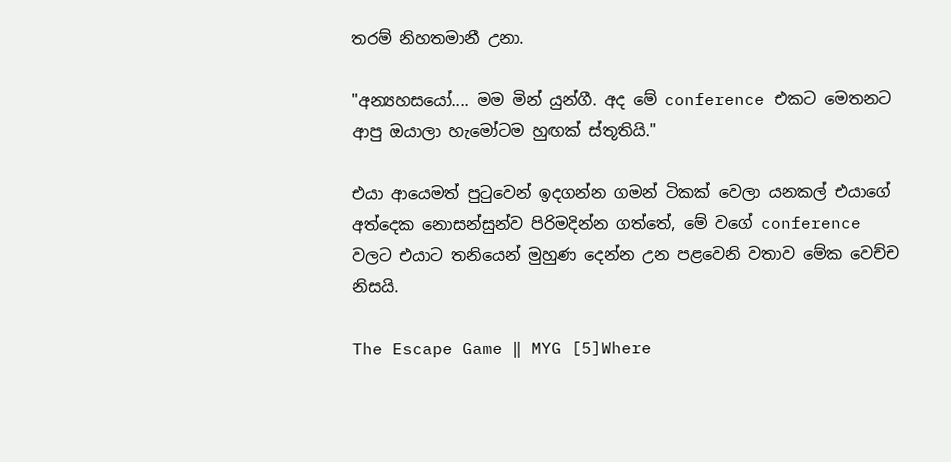තරම් නිහතමානී උනා.

"අන්‍යහසයෝ.... මම මින් යුන්ගී. අද මේ conference එකට මෙතනට ආපු ඔයාලා හැමෝටම හුඟක් ස්තූතියි."

එයා ආයෙමත් පුටුවෙන් ඉදගන්න ගමන් ටිකක් වෙලා යනකල් එයාගේ අත්දෙක නොසන්සුන්ව පිරිමදින්න ගත්තේ, මේ වගේ conference වලට එයාට තනියෙන් මුහුණ දෙන්න උන පළවෙනි වතාව මේක වෙච්ච නිසයි.

The Escape Game ‖ MYG [5]Where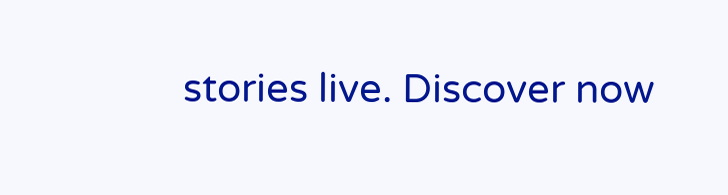stories live. Discover now